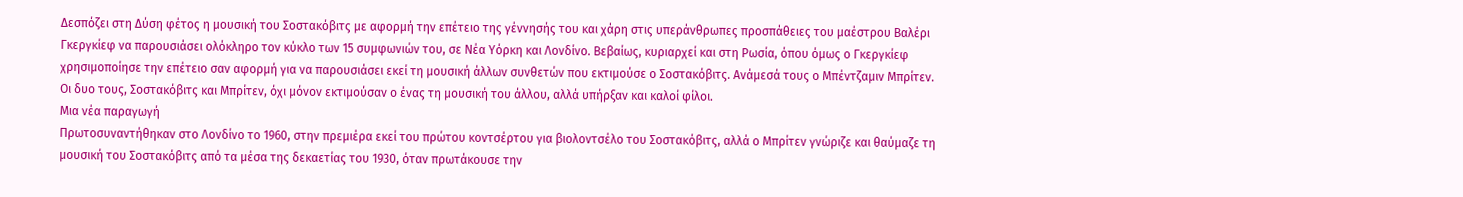Δεσπόζει στη Δύση φέτος η μουσική του Σοστακόβιτς με αφορμή την επέτειο της γέννησής του και χάρη στις υπεράνθρωπες προσπάθειες του μαέστρου Βαλέρι Γκεργκίεφ να παρουσιάσει ολόκληρο τον κύκλο των 15 συμφωνιών του, σε Νέα Υόρκη και Λονδίνο. Βεβαίως, κυριαρχεί και στη Ρωσία, όπου όμως ο Γκεργκίεφ χρησιμοποίησε την επέτειο σαν αφορμή για να παρουσιάσει εκεί τη μουσική άλλων συνθετών που εκτιμούσε ο Σοστακόβιτς. Ανάμεσά τους ο Μπέντζαμιν Μπρίτεν. Οι δυο τους, Σοστακόβιτς και Μπρίτεν, όχι μόνον εκτιμούσαν ο ένας τη μουσική του άλλου, αλλά υπήρξαν και καλοί φίλοι.
Μια νέα παραγωγή
Πρωτοσυναντήθηκαν στο Λονδίνο το 1960, στην πρεμιέρα εκεί του πρώτου κοντσέρτου για βιολοντσέλο του Σοστακόβιτς, αλλά ο Μπρίτεν γνώριζε και θαύμαζε τη μουσική του Σοστακόβιτς από τα μέσα της δεκαετίας του 1930, όταν πρωτάκουσε την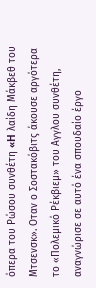όπερα του Ρώσου συνθέτη «H λαίδη Μάκβεθ του Μτσενσκ». Οταν ο Σοστακόβιτς άκουσε αργότερα το «Πολεμικό Ρέκβιεμ» του Αγγλου συνθέτη, αναγνώρισε σε αυτό ένα σπουδαίο έργο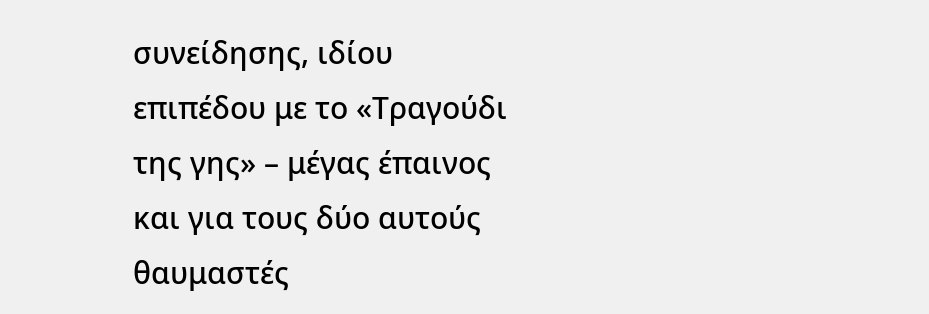συνείδησης, ιδίου επιπέδου με το «Τραγούδι της γης» – μέγας έπαινος και για τους δύο αυτούς θαυμαστές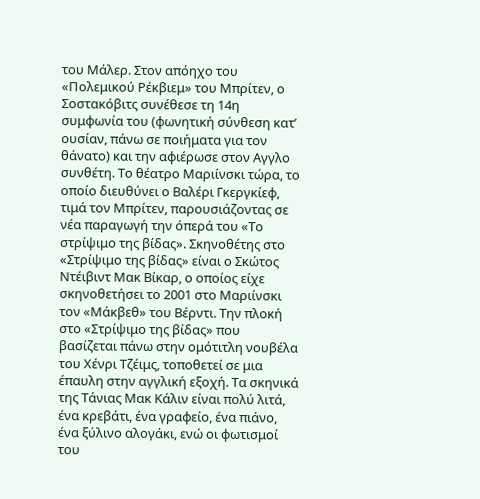του Μάλερ. Στον απόηχο του «Πολεμικού Ρέκβιεμ» του Μπρίτεν, ο Σοστακόβιτς συνέθεσε τη 14η συμφωνία του (φωνητική σύνθεση κατ’ ουσίαν, πάνω σε ποιήματα για τον θάνατο) και την αφιέρωσε στον Αγγλο συνθέτη. Το θέατρο Μαριίνσκι τώρα, το οποίο διευθύνει ο Βαλέρι Γκεργκίεφ, τιμά τον Μπρίτεν, παρουσιάζοντας σε νέα παραγωγή την όπερά του «Το στρίψιμο της βίδας». Σκηνοθέτης στο «Στρίψιμο της βίδας» είναι ο Σκώτος Ντέιβιντ Μακ Βίκαρ, ο οποίος είχε σκηνοθετήσει το 2001 στο Μαριίνσκι τον «Μάκβεθ» του Βέρντι. Την πλοκή στο «Στρίψιμο της βίδας» που βασίζεται πάνω στην ομότιτλη νουβέλα του Χένρι Τζέιμς, τοποθετεί σε μια έπαυλη στην αγγλική εξοχή. Τα σκηνικά της Τάνιας Μακ Κάλιν είναι πολύ λιτά, ένα κρεβάτι, ένα γραφείο, ένα πιάνο, ένα ξύλινο αλογάκι, ενώ οι φωτισμοί του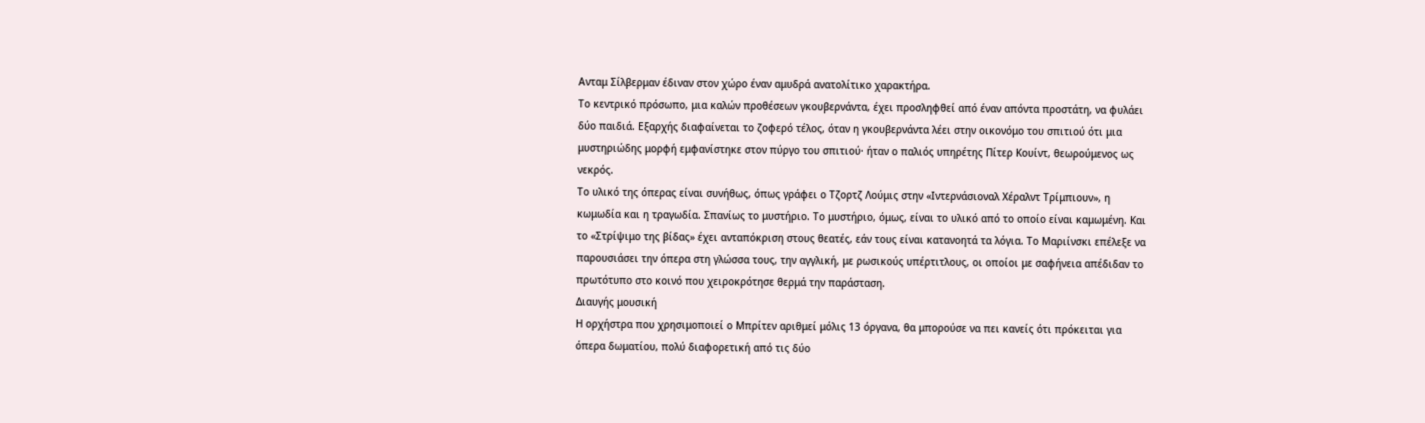Ανταμ Σίλβερμαν έδιναν στον χώρο έναν αμυδρά ανατολίτικο χαρακτήρα.
Το κεντρικό πρόσωπο, μια καλών προθέσεων γκουβερνάντα, έχει προσληφθεί από έναν απόντα προστάτη, να φυλάει δύο παιδιά. Εξαρχής διαφαίνεται το ζοφερό τέλος, όταν η γκουβερνάντα λέει στην οικονόμο του σπιτιού ότι μια μυστηριώδης μορφή εμφανίστηκε στον πύργο του σπιτιού· ήταν ο παλιός υπηρέτης Πίτερ Κουίντ, θεωρούμενος ως νεκρός.
Το υλικό της όπερας είναι συνήθως, όπως γράφει ο Τζορτζ Λούμις στην «Ιντερνάσιοναλ Χέραλντ Τρίμπιουν», η κωμωδία και η τραγωδία. Σπανίως το μυστήριο. Το μυστήριο, όμως, είναι το υλικό από το οποίο είναι καμωμένη. Και το «Στρίψιμο της βίδας» έχει ανταπόκριση στους θεατές, εάν τους είναι κατανοητά τα λόγια. Το Μαριίνσκι επέλεξε να παρουσιάσει την όπερα στη γλώσσα τους, την αγγλική, με ρωσικούς υπέρτιτλους, οι οποίοι με σαφήνεια απέδιδαν το πρωτότυπο στο κοινό που χειροκρότησε θερμά την παράσταση.
Διαυγής μουσική
Η ορχήστρα που χρησιμοποιεί ο Μπρίτεν αριθμεί μόλις 13 όργανα, θα μπορούσε να πει κανείς ότι πρόκειται για όπερα δωματίου, πολύ διαφορετική από τις δύο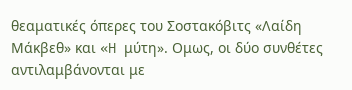θεαματικές όπερες του Σοστακόβιτς «Λαίδη Μάκβεθ» και «H μύτη». Ομως, οι δύο συνθέτες αντιλαμβάνονται με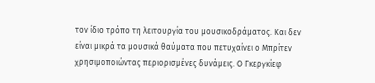τον ίδιο τρόπο τη λειτουργία του μουσικοδράματος. Και δεν είναι μικρά τα μουσικά θαύματα που πετυχαίνει ο Μπρίτεν χρησιμοποιώντας περιορισμένες δυνάμεις. O Γκεργκίεφ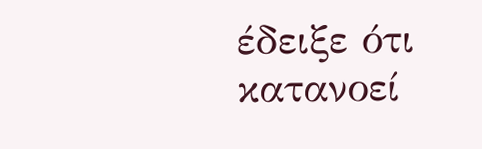έδειξε ότι κατανοεί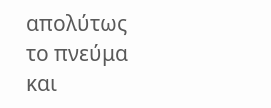απολύτως το πνεύμα και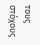τους στόχους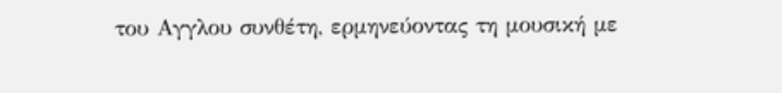του Αγγλου συνθέτη, ερμηνεύοντας τη μουσική με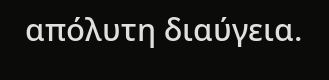απόλυτη διαύγεια.